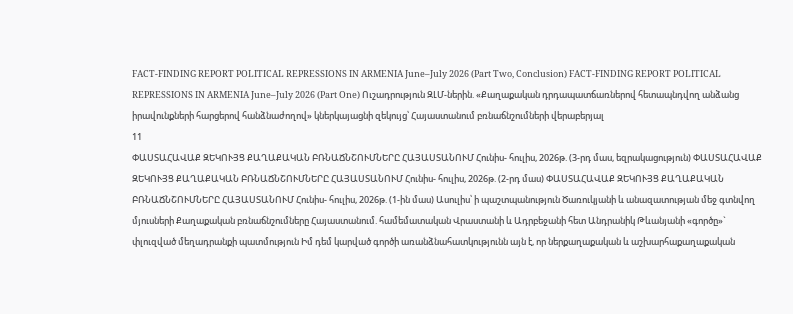FACT-FINDING REPORT POLITICAL REPRESSIONS IN ARMENIA June–July 2026 (Part Two, Conclusion) FACT-FINDING REPORT POLITICAL REPRESSIONS IN ARMENIA June–July 2026 (Part One) Ուշադրություն ԶԼՄ-ներին. «Քաղաքական դրդապատճառներով հետապնդվող անձանց իրավունքների հարցերով հանձնաժողով» կներկայացնի զեկույց՝ Հայաստանում բռնաճնշումների վերաբերյալ
11
ՓԱՍՏԱՀԱՎԱՔ ԶԵԿՈՒՅՑ ՔԱՂԱՔԱԿԱՆ ԲՌՆԱՃՆՇՈՒՄՆԵՐԸ ՀԱՅԱՍՏԱՆՈՒՄ Հունիս- հուլիս, 2026թ. (3-րդ մաս, եզրակացություն) ՓԱՍՏԱՀԱՎԱՔ ԶԵԿՈՒՅՑ ՔԱՂԱՔԱԿԱՆ ԲՌՆԱՃՆՇՈՒՄՆԵՐԸ ՀԱՅԱՍՏԱՆՈՒՄ Հունիս- հուլիս, 2026թ. (2-րդ մաս) ՓԱՍՏԱՀԱՎԱՔ ԶԵԿՈՒՅՑ ՔԱՂԱՔԱԿԱՆ ԲՌՆԱՃՆՇՈՒՄՆԵՐԸ ՀԱՅԱՍՏԱՆՈՒՄ Հունիս- հուլիս, 2026թ. (1-ին մաս) Ասուլիս՝ ի պաշտպանություն Ծառուկյանի և անազատության մեջ գտնվող մյուսների Քաղաքական բռնաճնշումները Հայաստանում. համեմատական Վրաստանի և Ադրբեջանի հետ Անդրանիկ Թևանյանի «գործը»` փլուզված մեղադրանքի պատմություն Իմ դեմ կարված գործի առանձնահատկությունն այն է, որ ներքաղաքական և աշխարհաքաղաքական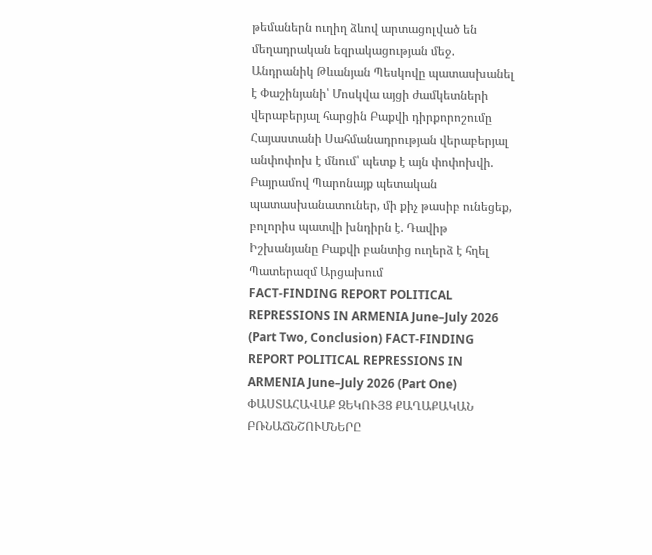թեմաներն ուղիղ ձևով արտացոլված են մեղադրական եզրակացության մեջ. Անդրանիկ Թևանյան Պեսկովը պատասխանել է Փաշինյանի՝ Մոսկվա այցի ժամկետների վերաբերյալ հարցին Բաքվի դիրքորոշումը Հայաստանի Սահմանադրության վերաբերյալ անփոփոխ է մնում՝ պետք է այն փոփոխվի. Բայրամով Պարոնայք պետական պատասխանատուներ, մի քիչ թասիբ ունեցեք, բոլորիս պատվի խնդիրն է. Դավիթ Իշխանյանը Բաքվի բանտից ուղերձ է հղել Պատերազմ Արցախում
FACT-FINDING REPORT POLITICAL REPRESSIONS IN ARMENIA June–July 2026 (Part Two, Conclusion) FACT-FINDING REPORT POLITICAL REPRESSIONS IN ARMENIA June–July 2026 (Part One) ՓԱՍՏԱՀԱՎԱՔ ԶԵԿՈՒՅՑ ՔԱՂԱՔԱԿԱՆ ԲՌՆԱՃՆՇՈՒՄՆԵՐԸ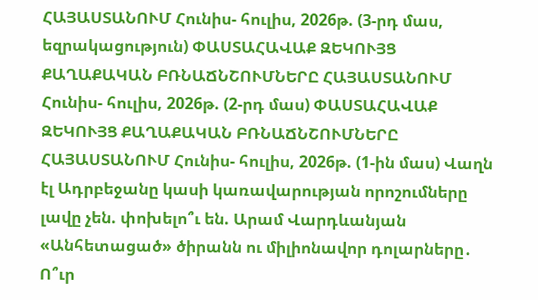ՀԱՅԱՍՏԱՆՈՒՄ Հունիս- հուլիս, 2026թ. (3-րդ մաս, եզրակացություն) ՓԱՍՏԱՀԱՎԱՔ ԶԵԿՈՒՅՑ ՔԱՂԱՔԱԿԱՆ ԲՌՆԱՃՆՇՈՒՄՆԵՐԸ ՀԱՅԱՍՏԱՆՈՒՄ Հունիս- հուլիս, 2026թ. (2-րդ մաս) ՓԱՍՏԱՀԱՎԱՔ ԶԵԿՈՒՅՑ ՔԱՂԱՔԱԿԱՆ ԲՌՆԱՃՆՇՈՒՄՆԵՐԸ ՀԱՅԱՍՏԱՆՈՒՄ Հունիս- հուլիս, 2026թ. (1-ին մաս) Վաղն էլ Ադրբեջանը կասի կառավարության որոշումները լավը չեն. փոխելո՞ւ են. Արամ Վարդևանյան «Անհետացած» ծիրանն ու միլիոնավոր դոլարները․ Ո՞ւր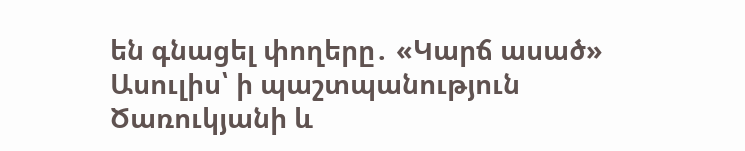են գնացել փողերը․ «Կարճ ասած» Ասուլիս՝ ի պաշտպանություն Ծառուկյանի և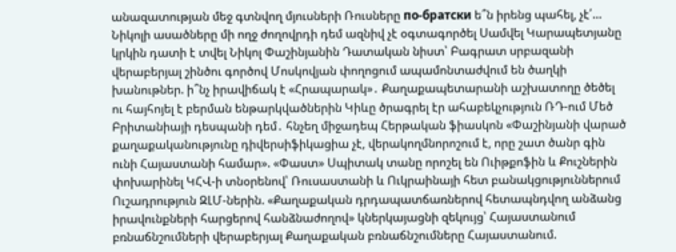անազատության մեջ գտնվող մյուսների Ռուսները по-братски ե՞ն իրենց պահել, չէ՛… Նիկոլի ասածները մի ողջ ժողովրդի դեմ ազնիվ չէ օգտագործել Սամվել Կարապետյանը կրկին դատի է տվել Նիկոլ Փաշինյանին Դատական նիստ՝ Բագրատ սրբազանի վերաբերյալ շինծու գործով Մոսկովյան փողոցում ապամոնտաժվում են ծաղկի խանութներ. ի՞նչ իրավիճակ է «Հրապարակ»․ Քաղաքապետարանի աշխատողը ծեծել ու հայհոյել է բերման ենթարկվածներին Կիևը ծրագրել էր ահաբեկչություն ՌԴ-ում Մեծ Բրիտանիայի դեսպանի դեմ․ հնչեղ միջադեպ Հերթական ֆիասկոն «Փաշինյանի վարած քաղաքականությունը դիվերսիֆիկացիա չէ, վերակողմնորոշում է, որը շատ ծանր գին ունի Հայաստանի համար». «Փաստ» Սպիտակ տանը որոշել են Ուիթքոֆին և Քուշներին փոխարինել ԿՀՎ-ի տնօրենով՝ Ռուսաստանի և Ուկրաինայի հետ բանակցություններում Ուշադրություն ԶԼՄ-ներին. «Քաղաքական դրդապատճառներով հետապնդվող անձանց իրավունքների հարցերով հանձնաժողով» կներկայացնի զեկույց՝ Հայաստանում բռնաճնշումների վերաբերյալ Քաղաքական բռնաճնշումները Հայաստանում.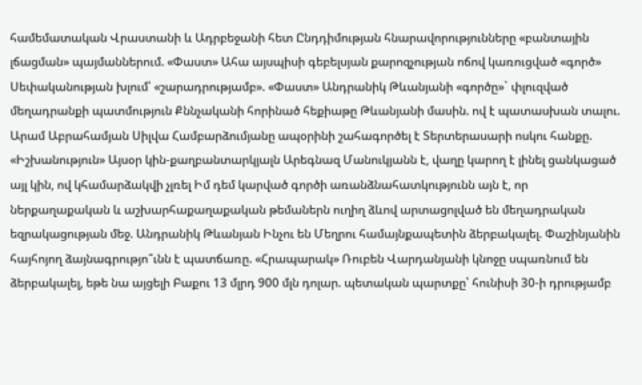համեմատական Վրաստանի և Ադրբեջանի հետ Ընդդիմության հնարավորությունները «բանտային լճացման» պայմաններում. «Փաստ» Ահա այսպիսի գեբելսյան քարոզչության ոճով կառուցված «գործ» Սեփականության խլում՝ «շարադրությամբ». «Փաստ» Անդրանիկ Թևանյանի «գործը»` փլուզված մեղադրանքի պատմություն Քննչականի հորինած հեքիաթը Թևանյանի մասին. ով է պատասխան տալու. Արամ Աբրահամյան Սիլվա Համբարձումյանը ապօրինի շահագործել է Տերտերասարի ոսկու հանքը. «Իշխանություն» Այսօր կին-քաղբանտարկյալն Արեգնազ Մանուկյանն է, վաղը կարող է լինել ցանկացած այլ կին, ով կհամարձակվի չլռել Իմ դեմ կարված գործի առանձնահատկությունն այն է, որ ներքաղաքական և աշխարհաքաղաքական թեմաներն ուղիղ ձևով արտացոլված են մեղադրական եզրակացության մեջ. Անդրանիկ Թևանյան Ինչու են Մեղրու համայնքապետին ձերբակալել. Փաշինյանին հայհոյող ձայնագրությո՞ւնն է պատճառը. «Հրապարակ» Ռուբեն Վարդանյանի կնոջը սպառնում են ձերբակալել, եթե նա այցելի Բաքու 13 մլրդ 900 մլն դոլար. պետական պարտքը՝ հունիսի 30-ի դրությամբ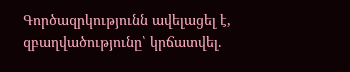Գործազրկությունն ավելացել է, զբաղվածությունը՝ կրճատվել.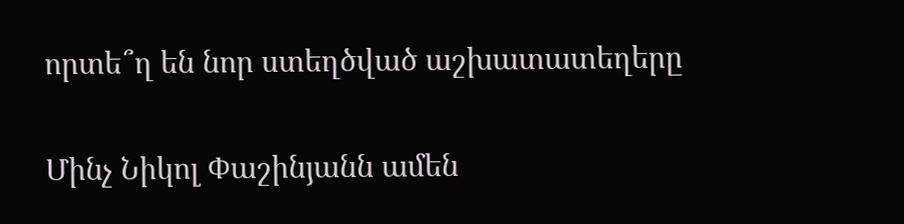որտե՞ղ են նոր ստեղծված աշխատատեղերը

Մինչ Նիկոլ Փաշինյանն ամեն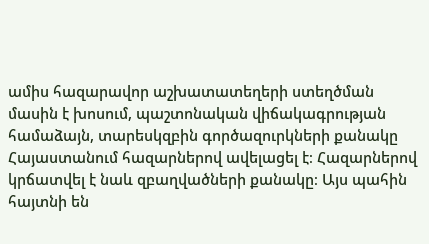ամիս հազարավոր աշխատատեղերի ստեղծման մասին է խոսում, պաշտոնական վիճակագրության համաձայն, տարեսկզբին գործազուրկների քանակը Հայաստանում հազարներով ավելացել է։ Հազարներով կրճատվել է նաև զբաղվածների քանակը։ Այս պահին հայտնի են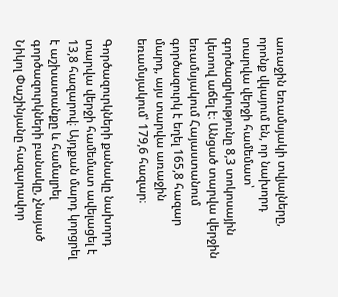առաջին եռամսյակի տվյալները, որոնք վկայում են, որ նախորդ տարվա վերջի համեմատ՝ գործազրկությունը 8,3 տոկոսային կետով աճել է։ Անցած տարվա վերջին եռամսյակում Հայաստանում գործազուրկ է եղել 165,8 հազար մարդ, այս տարվա առաջին եռամսյակում՝ 179,6 հազար։

Գործազուրկների քանակը նախորդ տարվա վերջի համեմատ ավելացել է 13,8 հազարով։ Այդքան մարդ կորցրել է աշխատանքը և համալրել գործազուրկների բանակը, չնայած Նիկոլ Փաշինյանը հազարավոր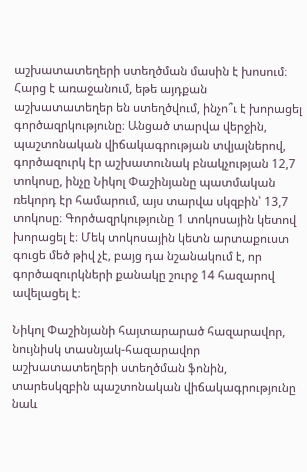աշխատատեղերի ստեղծման մասին է խոսում։ Հարց է առաջանում, եթե այդքան աշխատատեղեր են ստեղծվում, ինչո՞ւ է խորացել գործազրկությունը։ Անցած տարվա վերջին, պաշտոնական վիճակագրության տվյալներով, գործազուրկ էր աշխատունակ բնակչության 12,7 տոկոսը, ինչը Նիկոլ Փաշինյանը պատմական ռեկորդ էր համարում, այս տարվա սկզբին՝ 13,7 տոկոսը։ Գործազրկությունը 1 տոկոսային կետով խորացել է։ Մեկ տոկոսային կետն արտաքուստ գուցե մեծ թիվ չէ, բայց դա նշանակում է, որ գործազուրկների քանակը շուրջ 14 հազարով ավելացել է։

Նիկոլ Փաշինյանի հայտարարած հազարավոր, նույնիսկ տասնյակ-հազարավոր աշխատատեղերի ստեղծման ֆոնին, տարեսկզբին պաշտոնական վիճակագրությունը նաև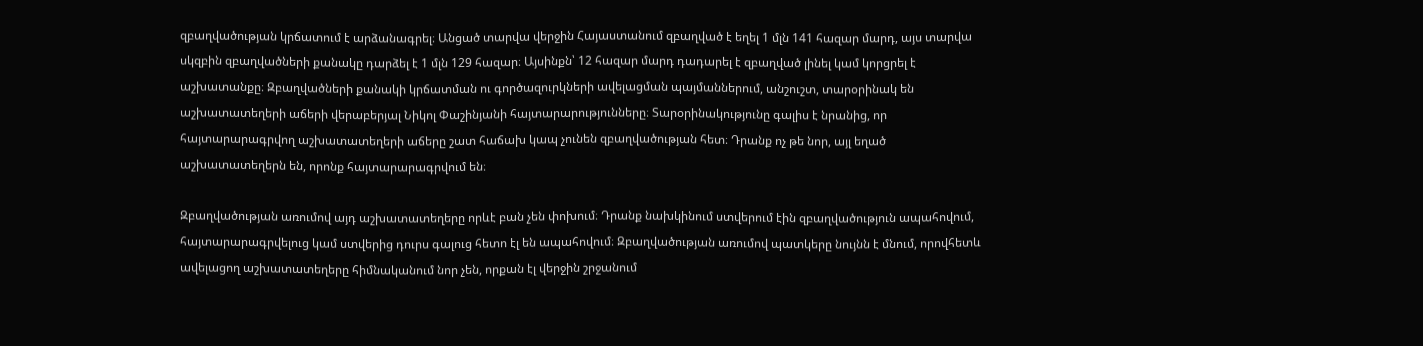զբաղվածության կրճատում է արձանագրել։ Անցած տարվա վերջին Հայաստանում զբաղված է եղել 1 մլն 141 հազար մարդ, այս տարվա սկզբին զբաղվածների քանակը դարձել է 1 մլն 129 հազար։ Այսինքն՝ 12 հազար մարդ դադարել է զբաղված լինել կամ կորցրել է աշխատանքը։ Զբաղվածների քանակի կրճատման ու գործազուրկների ավելացման պայմաններում, անշուշտ, տարօրինակ են աշխատատեղերի աճերի վերաբերյալ Նիկոլ Փաշինյանի հայտարարությունները։ Տարօրինակությունը գալիս է նրանից, որ հայտարարագրվող աշխատատեղերի աճերը շատ հաճախ կապ չունեն զբաղվածության հետ։ Դրանք ոչ թե նոր, այլ եղած աշխատատեղերն են, որոնք հայտարարագրվում են։

Զբաղվածության առումով այդ աշխատատեղերը որևէ բան չեն փոխում։ Դրանք նախկինում ստվերում էին զբաղվածություն ապահովում, հայտարարագրվելուց կամ ստվերից դուրս գալուց հետո էլ են ապահովում։ Զբաղվածության առումով պատկերը նույնն է մնում, որովհետև ավելացող աշխատատեղերը հիմնականում նոր չեն, որքան էլ վերջին շրջանում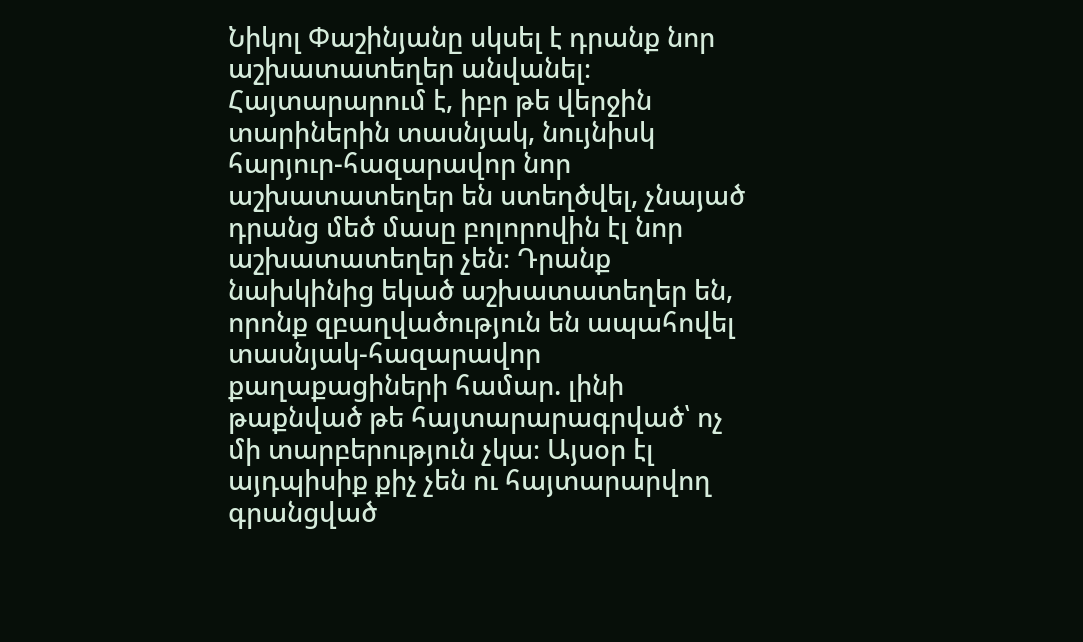Նիկոլ Փաշինյանը սկսել է դրանք նոր աշխատատեղեր անվանել։ Հայտարարում է, իբր թե վերջին տարիներին տասնյակ, նույնիսկ հարյուր-հազարավոր նոր աշխատատեղեր են ստեղծվել, չնայած դրանց մեծ մասը բոլորովին էլ նոր աշխատատեղեր չեն։ Դրանք նախկինից եկած աշխատատեղեր են, որոնք զբաղվածություն են ապահովել տասնյակ-հազարավոր քաղաքացիների համար. լինի թաքնված թե հայտարարագրված՝ ոչ մի տարբերություն չկա։ Այսօր էլ այդպիսիք քիչ չեն ու հայտարարվող գրանցված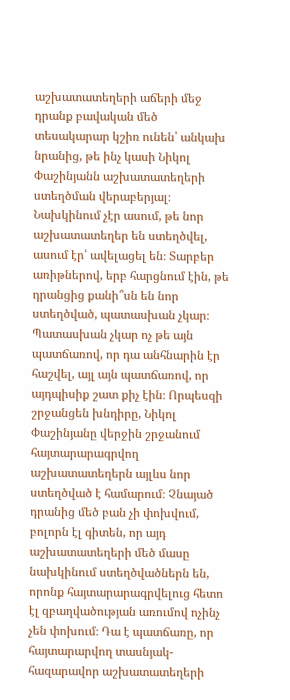աշխատատեղերի աճերի մեջ դրանք բավական մեծ տեսակարար կշիռ ունեն՝ անկախ նրանից, թե ինչ կասի Նիկոլ Փաշինյանն աշխատատեղերի ստեղծման վերաբերյալ։ Նախկինում չէր ասում, թե նոր աշխատատեղեր են ստեղծվել, ասում էր՝ ավելացել են։ Տարբեր առիթներով, երբ հարցնում էին, թե դրանցից քանի՞սն են նոր ստեղծված, պատասխան չկար։ Պատասխան չկար ոչ թե այն պատճառով, որ դա անհնարին էր հաշվել, այլ այն պատճառով, որ այդպիսիք շատ քիչ էին։ Որպեսզի շրջանցեն խնդիրը, Նիկոլ Փաշինյանը վերջին շրջանում հայտարարագրվող աշխատատեղերն այլևս նոր ստեղծված է համարում։ Չնայած դրանից մեծ բան չի փոխվում, բոլորն էլ գիտեն, որ այդ աշխատատեղերի մեծ մասը նախկինում ստեղծվածներն են, որոնք հայտարարագրվելուց հետո էլ զբաղվածության առումով ոչինչ չեն փոխում։ Դա է պատճառը, որ հայտարարվող տասնյակ-հազարավոր աշխատատեղերի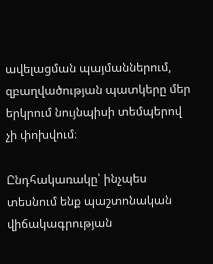ավելացման պայմաններում, զբաղվածության պատկերը մեր երկրում նույնպիսի տեմպերով չի փոխվում։

Ընդհակառակը՝ ինչպես տեսնում ենք պաշտոնական վիճակագրության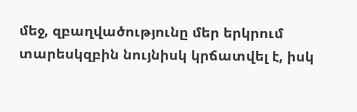մեջ, զբաղվածությունը մեր երկրում տարեսկզբին նույնիսկ կրճատվել է, իսկ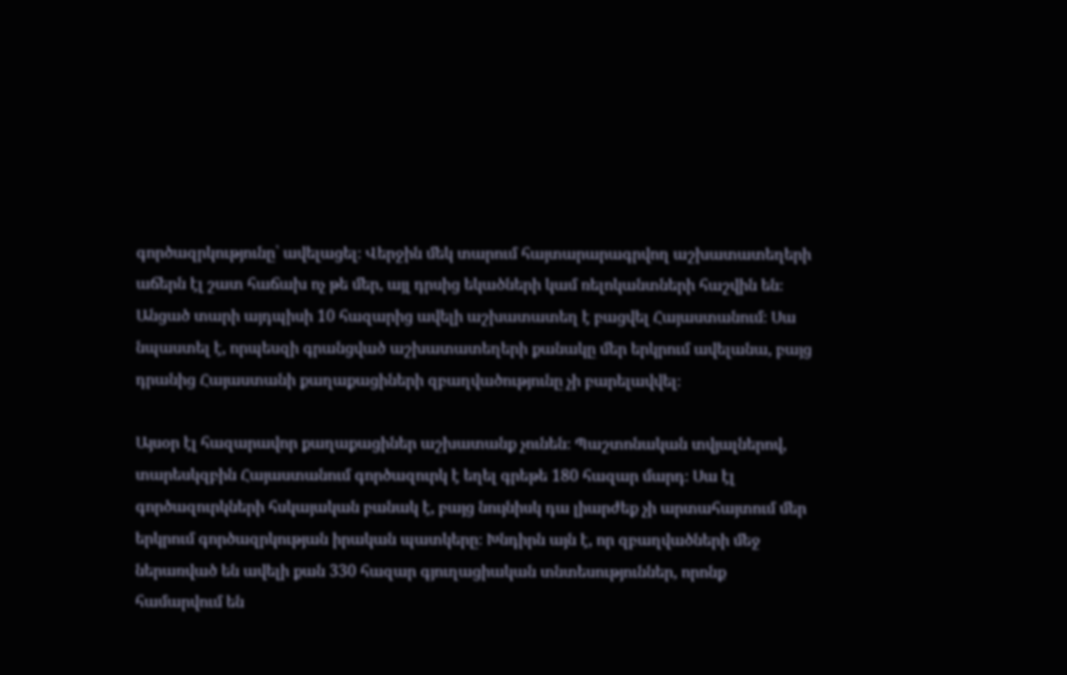գործազրկությունը՝ ավելացել։ Վերջին մեկ տարում հայտարարագրվող աշխատատեղերի աճերն էլ շատ հաճախ ոչ թե մեր, այլ դրսից եկածների կամ ռելոկանտների հաշվին են։ Անցած տարի այդպիսի 10 հազարից ավելի աշխատատեղ է բացվել Հայաստանում։ Սա նպաստել է, որպեսզի գրանցված աշխատատեղերի քանակը մեր երկրում ավելանա, բայց դրանից Հայաստանի քաղաքացիների զբաղվածությունը չի բարելավվել։

Այսօր էլ հազարավոր քաղաքացիներ աշխատանք չունեն։ Պաշտոնական տվյալներով, տարեսկզբին Հայաստանում գործազուրկ է եղել գրեթե 180 հազար մարդ։ Սա էլ գործազուրկների հսկայական բանակ է, բայց նույնիսկ դա լիարժեք չի արտահայտում մեր երկրում գործազրկության իրական պատկերը։ Խնդիրն այն է, որ զբաղվածների մեջ ներառված են ավելի քան 330 հազար գյուղացիական տնտեսություններ, որոնք համարվում են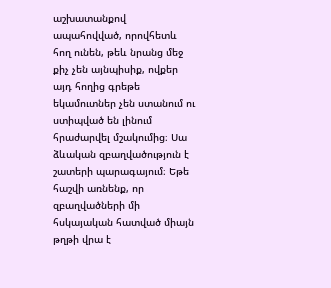աշխատանքով ապահովված, որովհետև հող ունեն, թեև նրանց մեջ քիչ չեն այնպիսիք, ովքեր այդ հողից գրեթե եկամուտներ չեն ստանում ու ստիպված են լինում հրաժարվել մշակումից։ Սա ձևական զբաղվածություն է շատերի պարագայում։ Եթե հաշվի առնենք, որ զբաղվածների մի հսկայական հատված միայն թղթի վրա է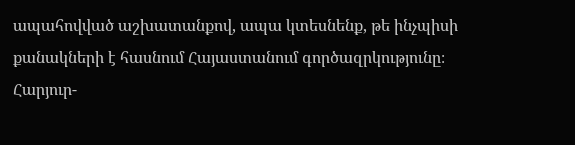ապահովված աշխատանքով, ապա կտեսնենք, թե ինչպիսի քանակների է հասնում Հայաստանում գործազրկությունը։ Հարյուր-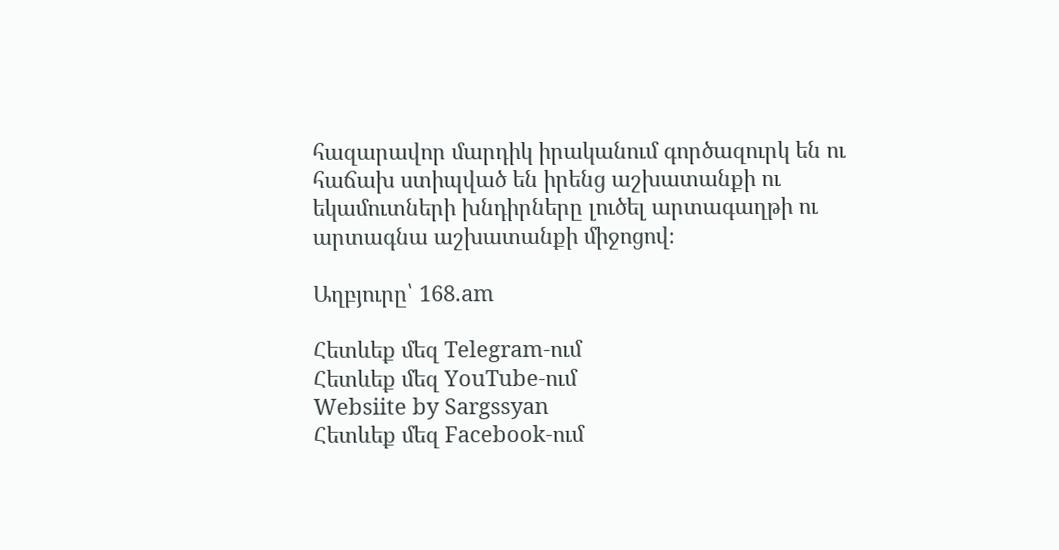հազարավոր մարդիկ իրականում գործազուրկ են ու հաճախ ստիպված են իրենց աշխատանքի ու եկամուտների խնդիրները լուծել արտագաղթի ու արտագնա աշխատանքի միջոցով։

Աղբյուրը՝ 168.am

Հետևեք մեզ Telegram-ում
Հետևեք մեզ YouTube-ում
Websiite by Sargssyan
Հետևեք մեզ Facebook-ում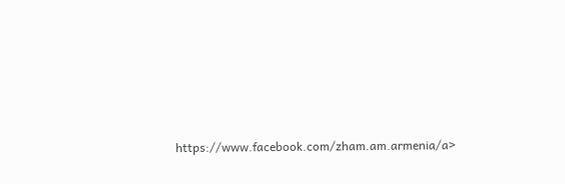https://www.facebook.com/zham.am.armenia/a>